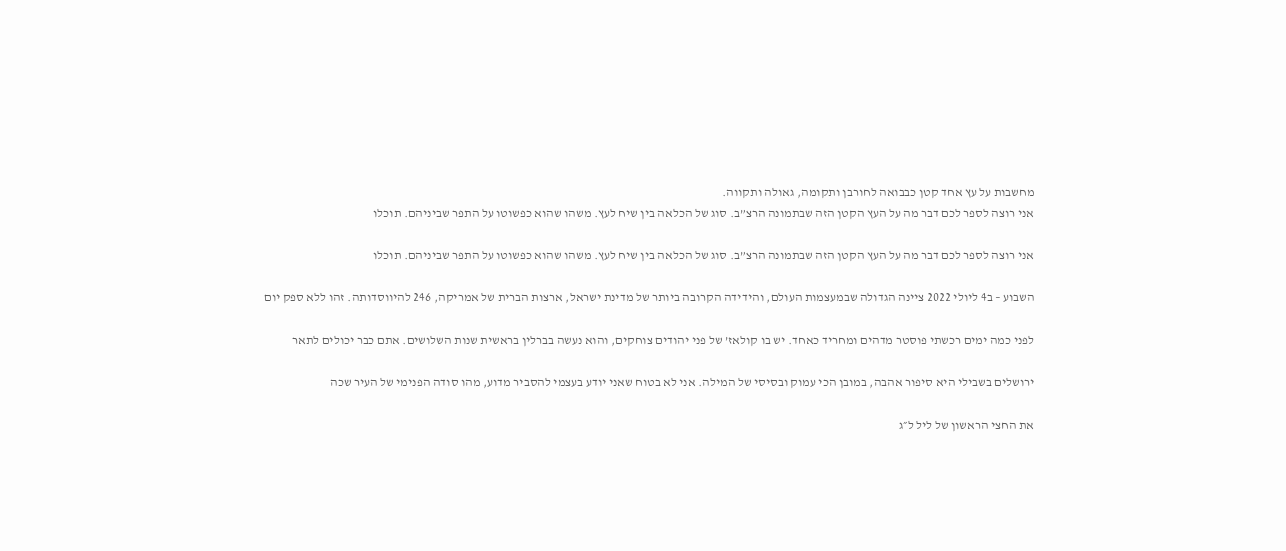מחשבות על עץ אחד קטן כבבואה לחורבן ותקומה, גאולה ותקווה.
אני רוצה לספר לכם דבר מה על העץ הקטן הזה שבתמונה הרצ”ב. סוג של הכלאה בין שיח לעץ. משהו שהוא כפשוטו על התפר שביניהם. תוכלו

אני רוצה לספר לכם דבר מה על העץ הקטן הזה שבתמונה הרצ”ב. סוג של הכלאה בין שיח לעץ. משהו שהוא כפשוטו על התפר שביניהם. תוכלו

השבוע – ב4 ליולי 2022 ציינה הגדולה שבמעצמות העולם, והידידה הקרובה ביותר של מדינת ישראל, ארצות הברית של אמריקה, 246 להיווסדותה. זהו ללא ספק יום

לפני כמה ימים רכשתי פוסטר מדהים ומחריד כאחד. יש בו קולאז’ של פני יהודים צוחקים, והוא נעשה בברלין בראשית שנות השלושים. אתם כבר יכולים לתאר

ירושלים בשבילי היא סיפור אהבה, במובן הכי עמוק ובסיסי של המילה. אני לא בטוח שאני יודע בעצמי להסביר מדוע, מהו סודה הפנימי של העיר שכה

את החצי הראשון של ליל ל״ג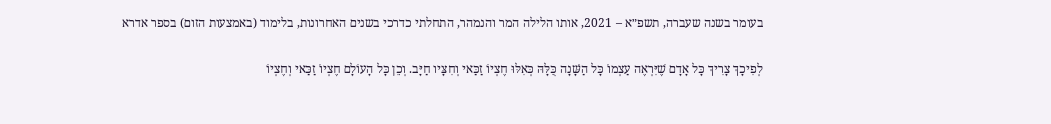בעומר בשנה שעברה, תשפ״א – 2021, אותו הלילה המר והנמהר, התחלתי כדרכי בשנים האחרונות, בלימוד (באמצעות הזום) בספר אדרא

לְפִיכָךְ צָרִיךְ כָּל אָדָם שֶׁיִּרְאֶה עַצְמוֹ כָּל הַשָּׁנָה כֻּלָּהּ כְּאִלּוּ חֶצְיוֹ זַכַּאי וְחִצָּיו חַיָּב. וְכֵן כָּל הָעוֹלָם חֶצְיוֹ זַכַּאי וְחֶצְיוֹ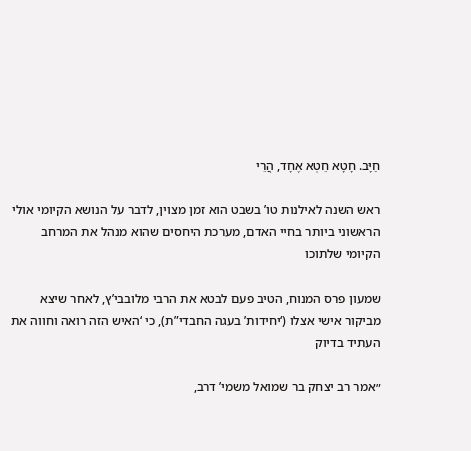חַיָּב. חָטָא חֵטְא אֶחָד, הֲרֵי

ראש השנה לאילנות טו’ בשבט הוא זמן מצוין, לדבר על הנושא הקיומי אולי הראשוני ביותר בחיי האדם, מערכת היחסים שהוא מנהל את המרחב הקיומי שלתוכו

שמעון פרס המנוח, הטיב פעם לבטא את הרבי מלובבי’ץ, לאחר שיצא מביקור אישי אצלו (‘יחידות’ בעגה החבדי”ת), כי ‘האיש הזה רואה וחווה את העתיד בדיוק

״אמר רב יצחק בר שמואל משמי’ דרב,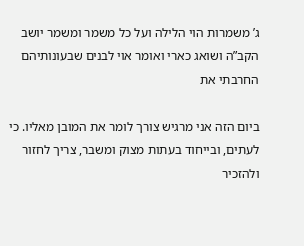ג’ משמרות הוי הלילה ועל כל משמר ומשמר יושב הקב”ה ושואג כארי ואומר אוי לבנים שבעונותיהם החרבתי את

ביום הזה אני מרגיש צורך לומר את המובן מאליו. כי לעתים, ובייחוד בעתות מצוק ומשבר, צריך לחזור ולהזכיר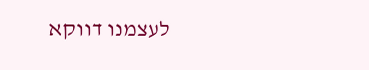לעצמנו דווקא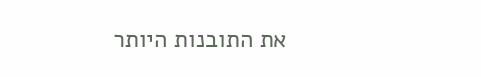את התובנות היותר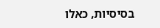בסיסיות, כאלו